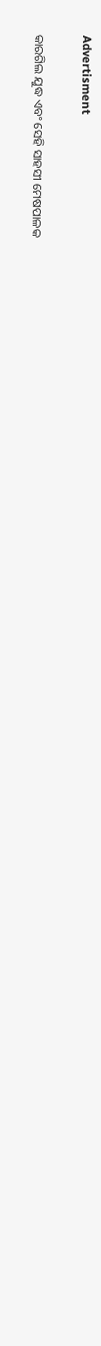Advertisment

କାରଗିଲ ଯୁଦ୍ଧ ଏବଂ ସେହି ସାହସୀ ମେଷପାଳକ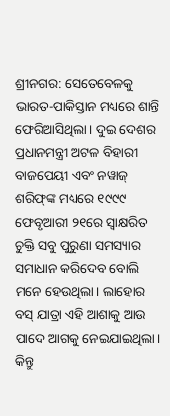ଶ୍ରୀନଗର: ସେତେବେଳକୁ ଭାରତ-ପାକିସ୍ତାନ ମଧ୍ୟରେ ଶାନ୍ତି ଫେରିଆସିଥିଲା। ଦୁଇ ଦେଶର ପ୍ରଧାନମନ୍ତ୍ରୀ ଅଟଳ ବିହାରୀ ବାଜପେୟୀ ଏବଂ ନୱାଜ୍‌ ଶରିଫ୍‌ଙ୍କ ମଧ୍ୟରେ ୧୯୯୯ ଫେବୃଆରୀ ୨୧ରେ ସ୍ୱାକ୍ଷରିତ ଚୁକ୍ତି ସବୁ ପୁରୁଣା ସମସ୍ୟାର ସମାଧାନ କରିଦେବ ବୋଲି ମନେ ହେଉଥିଲା। ଲାହୋର ବସ୍‌ ଯାତ୍ରା ଏହି ଆଶାକୁ ଆଉ ପାଦେ ଆଗକୁ ନେଇଯାଇଥିଲା। କିନ୍ତୁ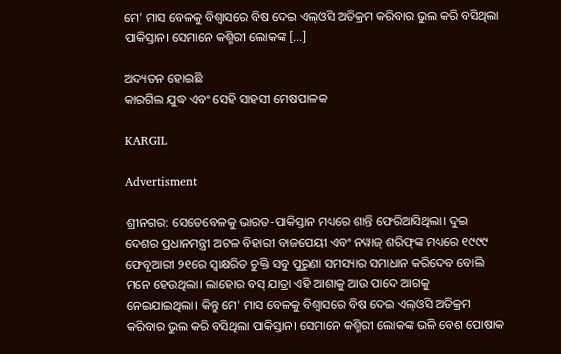ମେ’ ମାସ ବେଳକୁ ବିଶ୍ୱାସରେ ବିଷ ଦେଇ ଏଲ୍‌ଓସି ଅତିକ୍ରମ କରିବାର ଭୁଲ କରି ବସିଥିଲା ପାକିସ୍ତାନ। ସେମାନେ କଶ୍ମିରୀ ଲୋକଙ୍କ […]

ଅଦ୍ୟତନ ହୋଇଛି
କାରଗିଲ ଯୁଦ୍ଧ ଏବଂ ସେହି ସାହସୀ ମେଷପାଳକ

KARGIL

Advertisment

ଶ୍ରୀନଗର: ସେତେବେଳକୁ ଭାରତ-ପାକିସ୍ତାନ ମଧ୍ୟରେ ଶାନ୍ତି ଫେରିଆସିଥିଲା। ଦୁଇ ଦେଶର ପ୍ରଧାନମନ୍ତ୍ରୀ ଅଟଳ ବିହାରୀ ବାଜପେୟୀ ଏବଂ ନୱାଜ୍‌ ଶରିଫ୍‌ଙ୍କ ମଧ୍ୟରେ ୧୯୯୯ ଫେବୃଆରୀ ୨୧ରେ ସ୍ୱାକ୍ଷରିତ ଚୁକ୍ତି ସବୁ ପୁରୁଣା ସମସ୍ୟାର ସମାଧାନ କରିଦେବ ବୋଲି ମନେ ହେଉଥିଲା। ଲାହୋର ବସ୍‌ ଯାତ୍ରା ଏହି ଆଶାକୁ ଆଉ ପାଦେ ଆଗକୁ ନେଇଯାଇଥିଲା। କିନ୍ତୁ ମେ' ମାସ ବେଳକୁ ବିଶ୍ୱାସରେ ବିଷ ଦେଇ ଏଲ୍‌ଓସି ଅତିକ୍ରମ କରିବାର ଭୁଲ କରି ବସିଥିଲା ପାକିସ୍ତାନ। ସେମାନେ କଶ୍ମିରୀ ଲୋକଙ୍କ ଭଳି ବେଶ ପୋଷାକ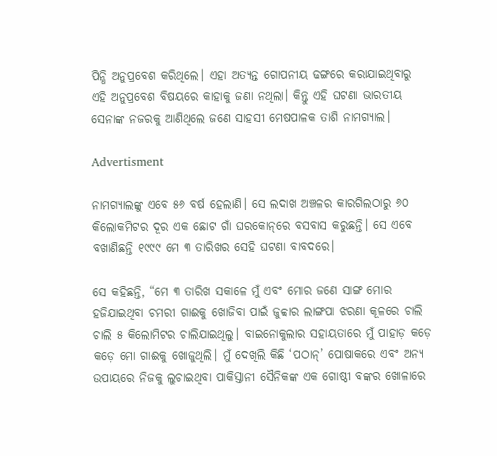ପିନ୍ଧି ଅନୁପ୍ରବେଶ କରିଥିଲେ। ଏହା ଅତ୍ୟନ୍ତ ଗୋପନୀୟ ଢଙ୍ଗରେ କରାଯାଇଥିବାରୁ ଏହି ଅନୁପ୍ରବେଶ ବିଷୟରେ କାହାକୁ ଜଣା ନଥିଲା। କିନ୍ତୁ ଏହି ଘଟଣା ଭାରତୀୟ ସେନାଙ୍କ ନଜରକୁ ଆଣିଥିଲେ ଜଣେ ସାହସୀ ମେଷପାଳକ ତାଶି ନାମଗ୍ୟାଲ।

Advertisment

ନାମଗ୍ୟାଲଙ୍କୁ ଏବେ ୫୬ ବର୍ଷ ହେଲାଣି। ସେ ଲଦାଖ ଅଞ୍ଚଳର କାରଗିଲଠାରୁ ୬୦ କିଲୋକମିଟର ଦୂର ଏକ ଛୋଟ ଗାଁ ଘରକୋନ୍‌ରେ ବସବାସ କରୁଛନ୍ତି। ସେ ଏବେ ବଖାଣିଛନ୍ତି ୧୯୯୯ ମେ ୩ ତାରିଖର ସେହି ଘଟଣା ବାବଦରେ।

ସେ କହିଛନ୍ତି, “ମେ ୩ ତାରିଖ ସକାଳେ ମୁଁ ଏବଂ ମୋର ଜଣେ ସାଙ୍ଗ ମୋର ହଜିଯାଇଥିବା ଚମରୀ ଗାଈକୁ ଖୋଜିବା ପାଇଁ ଜୁବ୍ବାର ଲାଙ୍ଗପା ଝରଣା କୂଳରେ ଚାଲି ଚାଲି ୫ କିଲୋମିଟର ଚାଲିଯାଇଥିଲୁ। ବାଇନୋକୁଲାର ସହାୟତାରେ ମୁଁ ପାହାଡ଼ କଡ଼େ କଡ଼େ ମୋ ଗାଈକୁ ଖୋଜୁଥିଲି। ମୁଁ ଦେଖିଲି କିଛି ‘ପଠାନ୍‌’ ପୋଷାକରେ ଏବଂ ଅନ୍ୟ ଉପାୟରେ ନିଜକୁ ଲୁଚାଇଥିବା ପାକିସ୍ତାନୀ ସୈନିକଙ୍କ ଏକ ଗୋଷ୍ଠୀ ବଙ୍କର ଖୋଳାରେ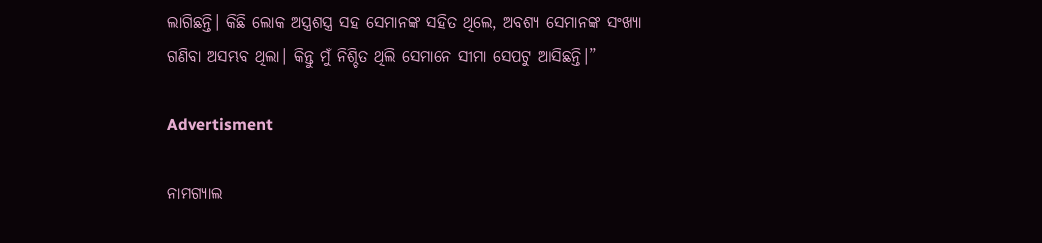ଲାଗିଛନ୍ତି। କିଛି ଲୋକ ଅସ୍ତ୍ରଶସ୍ତ୍ର ସହ ସେମାନଙ୍କ ସହିତ ଥିଲେ, ଅବଶ୍ୟ ସେମାନଙ୍କ ସଂଖ୍ୟା ଗଣିବା ଅସମ୍ଭବ ଥିଲା। କିନ୍ତୁ ମୁଁ ନିଶ୍ଚିତ ଥିଲି ସେମାନେ ସୀମା ସେପଟୁ ଆସିଛନ୍ତି।”

Advertisment

ନାମଗ୍ୟାଲ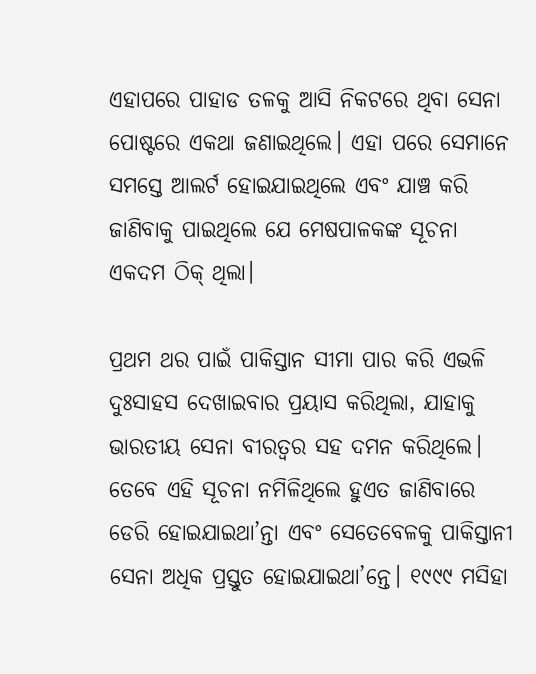ଏହାପରେ ପାହାଡ ତଳକୁ ଆସି ନିକଟରେ ଥିବା ସେନା ପୋଷ୍ଟରେ ଏକଥା ଜଣାଇଥିଲେ। ଏହା ପରେ ସେମାନେ ସମସ୍ତେ ଆଲର୍ଟ ହୋଇଯାଇଥିଲେ ଏବଂ ଯାଞ୍ଚ କରି ଜାଣିବାକୁ ପାଇଥିଲେ ଯେ ମେଷପାଳକଙ୍କ ସୂଚନା ଏକଦମ ଠିକ୍‌ ଥିଲା।

ପ୍ରଥମ ଥର ପାଇଁ ପାକିସ୍ତାନ ସୀମା ପାର କରି ଏଭଳି ଦୁଃସାହସ ଦେଖାଇବାର ପ୍ରୟାସ କରିଥିଲା, ଯାହାକୁ ଭାରତୀୟ ସେନା ବୀରତ୍ୱର ସହ ଦମନ କରିଥିଲେ। ତେବେ ଏହି ସୂଚନା ନମିଳିଥିଲେ ହୁଏତ ଜାଣିବାରେ ଡେରି ହୋଇଯାଇଥା’ନ୍ତା ଏବଂ ସେତେବେଳକୁ ପାକିସ୍ତାନୀ ସେନା ଅଧିକ ପ୍ରସ୍ତୁତ ହୋଇଯାଇଥା’ନ୍ତେ। ୧୯୯୯ ମସିହା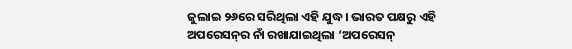ଜୁଲାଇ ୨୬ରେ ସରିଥିଲା ଏହି ଯୁଦ୍ଧ। ଭାରତ ପକ୍ଷରୁ ଏହି ଅପରେସନ୍‌ର ନାଁ ରଖାଯାଇଥିଲା ‘ଅପରେସନ୍‌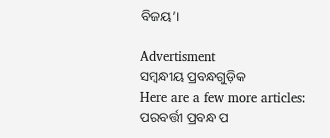ବିଜୟ’।

Advertisment
ସମ୍ବନ୍ଧୀୟ ପ୍ରବନ୍ଧଗୁଡ଼ିକ
Here are a few more articles:
ପରବର୍ତ୍ତୀ ପ୍ରବନ୍ଧ ପ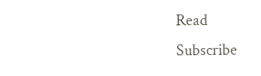Read
Subscribe